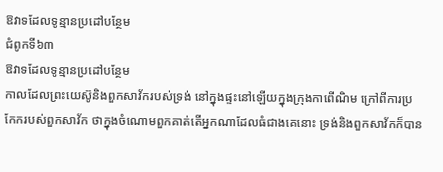ឱវាទដែលទូន្មានប្រដៅបន្ថែម
ជំពូកទី៦៣
ឱវាទដែលទូន្មានប្រដៅបន្ថែម
កាលដែលព្រះយេស៊ូនិងពួកសាវ័ករបស់ទ្រង់ នៅក្នុងផ្ទះនៅឡើយក្នុងក្រុងកាពើណិម ក្រៅពីការប្រកែករបស់ពួកសាវ័ក ថាក្នុងចំណោមពួកគាត់តើអ្នកណាដែលធំជាងគេនោះ ទ្រង់និងពួកសាវ័កក៏បាន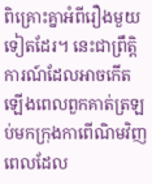ពិគ្រោះគ្នាអំពីរឿងមួយទៀតដែរ។ នេះជាព្រឹត្ដិការណ៍ដែលអាចកើតឡើងពេលពួកគាត់ត្រឡប់មកក្រុងកាពើណិមវិញ ពេលដែល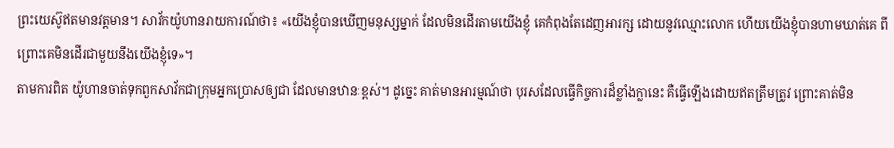ព្រះយេស៊ូឥតមានវត្តមាន។ សាវ័កយ៉ូហានរាយការណ៍ថា៖ «យើងខ្ញុំបានឃើញមនុស្សម្នាក់ ដែលមិនដើរតាមយើងខ្ញុំ គេកំពុងតែដេញអារក្ស ដោយនូវឈ្មោះលោក ហើយយើងខ្ញុំបានហាមឃាត់គេ ពីព្រោះគេមិនដើរជាមួយនឹងយើងខ្ញុំទេ»។
តាមការពិត យ៉ូហានចាត់ទុកពួកសាវ័កជាក្រុមអ្នកប្រោសឲ្យជា ដែលមានឋានៈខ្ពស់។ ដូច្នេះ គាត់មានអារម្មណ៍ថា បុរសដែលធ្វើកិច្ចការដ៏ខ្លាំងក្លានេះ គឺធ្វើឡើងដោយឥតត្រឹមត្រូវ ព្រោះគាត់មិន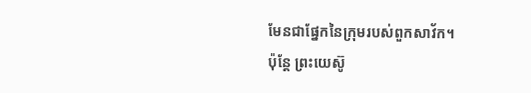មែនជាផ្នែកនៃក្រុមរបស់ពួកសាវ័ក។
ប៉ុន្តែ ព្រះយេស៊ូ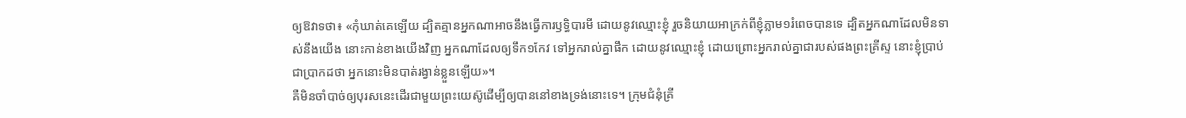ឲ្យឱវាទថា៖ «កុំឃាត់គេឡើយ ដ្បិតគ្មានអ្នកណាអាចនឹងធ្វើការឫទ្ធិបារមី ដោយនូវឈ្មោះខ្ញុំ រួចនិយាយអាក្រក់ពីខ្ញុំភ្លាម១រំពេចបានទេ ដ្បិតអ្នកណាដែលមិនទាស់នឹងយើង នោះកាន់ខាងយើងវិញ អ្នកណាដែលឲ្យទឹក១កែវ ទៅអ្នករាល់គ្នាផឹក ដោយនូវឈ្មោះខ្ញុំ ដោយព្រោះអ្នករាល់គ្នាជារបស់ផងព្រះគ្រីស្ទ នោះខ្ញុំប្រាប់ជាប្រាកដថា អ្នកនោះមិនបាត់រង្វាន់ខ្លួនឡើយ»។
គឺមិនចាំបាច់ឲ្យបុរសនេះដើរជាមួយព្រះយេស៊ូដើម្បីឲ្យបាននៅខាងទ្រង់នោះទេ។ ក្រុមជំនុំគ្រី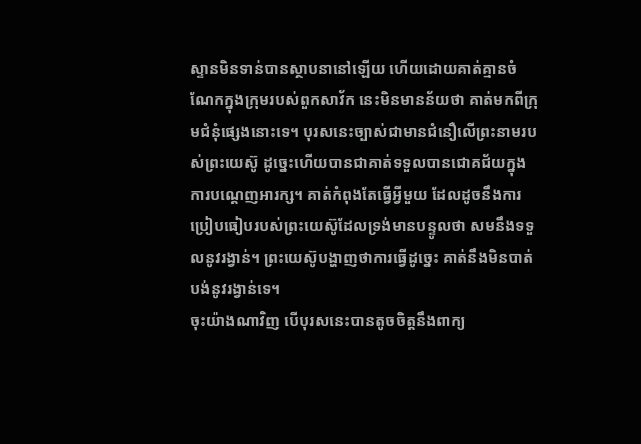ស្ទានមិនទាន់បានស្ថាបនានៅឡើយ ហើយដោយគាត់គ្មានចំណែកក្នុងក្រុមរបស់ពួកសាវ័ក នេះមិនមានន័យថា គាត់មកពីក្រុមជំនុំផ្សេងនោះទេ។ បុរសនេះច្បាស់ជាមានជំនឿលើព្រះនាមរបស់ព្រះយេស៊ូ ដូច្នេះហើយបានជាគាត់ទទួលបានជោគជ័យក្នុងការបណ្ដេញអារក្ស។ គាត់កំពុងតែធ្វើអ្វីមួយ ដែលដូចនឹងការប្រៀបធៀបរបស់ព្រះយេស៊ូដែលទ្រង់មានបន្ទូលថា សមនឹងទទួលនូវរង្វាន់។ ព្រះយេស៊ូបង្ហាញថាការធ្វើដូច្នេះ គាត់នឹងមិនបាត់បង់នូវរង្វាន់ទេ។
ចុះយ៉ាងណាវិញ បើបុរសនេះបានតូចចិត្តនឹងពាក្យ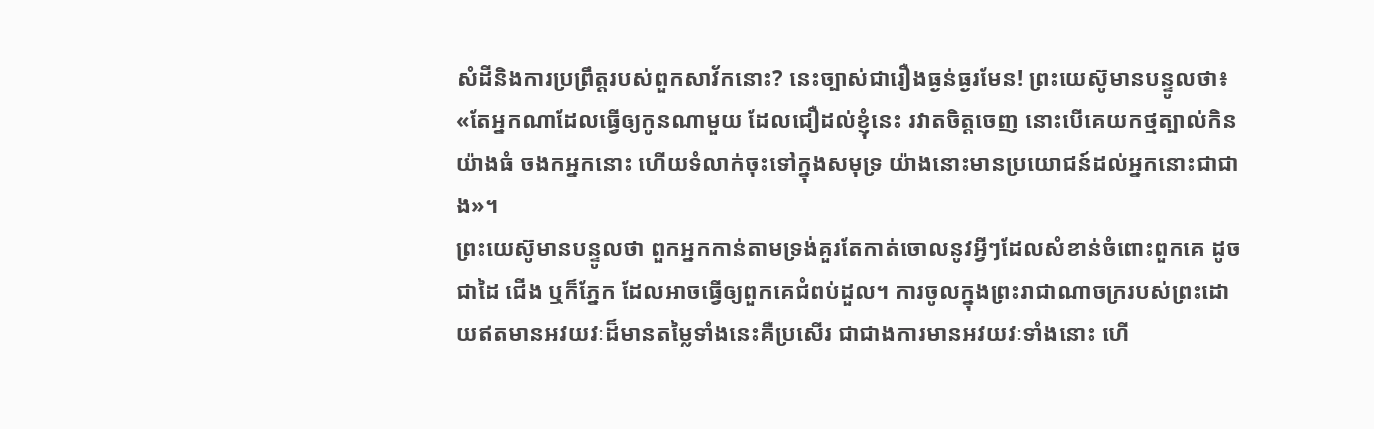សំដីនិងការប្រព្រឹត្តរបស់ពួកសាវ័កនោះ? នេះច្បាស់ជារឿងធ្ងន់ធ្ងរមែន! ព្រះយេស៊ូមានបន្ទូលថា៖ «តែអ្នកណាដែលធ្វើឲ្យកូនណាមួយ ដែលជឿដល់ខ្ញុំនេះ រវាតចិត្តចេញ នោះបើគេយកថ្មត្បាល់កិនយ៉ាងធំ ចងកអ្នកនោះ ហើយទំលាក់ចុះទៅក្នុងសមុទ្រ យ៉ាងនោះមានប្រយោជន៍ដល់អ្នកនោះជាជាង»។
ព្រះយេស៊ូមានបន្ទូលថា ពួកអ្នកកាន់តាមទ្រង់គួរតែកាត់ចោលនូវអ្វីៗដែលសំខាន់ចំពោះពួកគេ ដូចជាដៃ ជើង ឬក៏ភ្នែក ដែលអាចធ្វើឲ្យពួកគេជំពប់ដួល។ ការចូលក្នុងព្រះរាជាណាចក្ររបស់ព្រះដោយឥតមានអវយវៈដ៏មានតម្លៃទាំងនេះគឺប្រសើរ ជាជាងការមានអវយវៈទាំងនោះ ហើ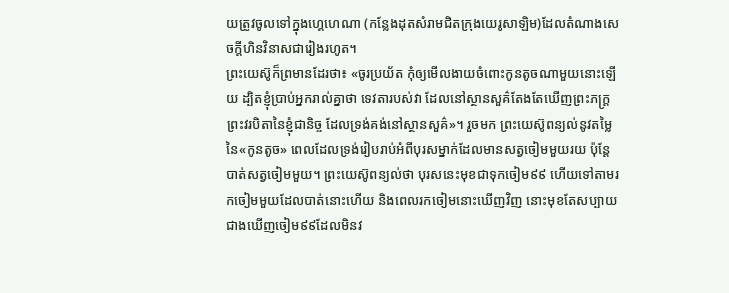យត្រូវចូលទៅក្នុងហ្គេហេណា (កន្លែងដុតសំរាមជិតក្រុងយេរូសាឡិម)ដែលតំណាងសេចក្ដីហិនវិនាសជារៀងរហូត។
ព្រះយេស៊ូក៏ព្រមានដែរថា៖ «ចូរប្រយ័ត កុំឲ្យមើលងាយចំពោះកូនតូចណាមួយនោះឡើយ ដ្បិតខ្ញុំប្រាប់អ្នករាល់គ្នាថា ទេវតារបស់វា ដែលនៅស្ថានសួគ៌តែងតែឃើញព្រះភក្ដ្រព្រះវរបិតានៃខ្ញុំជានិច្ច ដែលទ្រង់គង់នៅស្ថានសួគ៌»។ រួចមក ព្រះយេស៊ូពន្យល់នូវតម្លៃនៃ«កូនតូច» ពេលដែលទ្រង់រៀបរាប់អំពីបុរសម្នាក់ដែលមានសត្វចៀមមួយរយ ប៉ុន្តែបាត់សត្វចៀមមួយ។ ព្រះយេស៊ូពន្យល់ថា បុរសនេះមុខជាទុកចៀម៩៩ ហើយទៅតាមរកចៀមមួយដែលបាត់នោះហើយ និងពេលរកចៀមនោះឃើញវិញ នោះមុខតែសប្បាយជាងឃើញចៀម៩៩ដែលមិនវ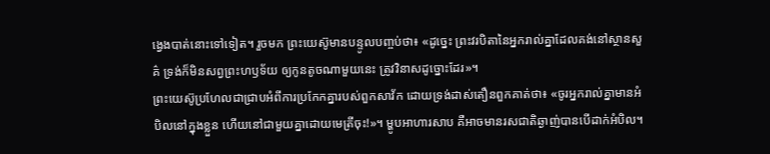ង្វេងបាត់នោះទៅទៀត។ រួចមក ព្រះយេស៊ូមានបន្ទូលបញ្ចប់ថា៖ «ដូច្នេះ ព្រះវរបិតានៃអ្នករាល់គ្នាដែលគង់នៅស្ថានសួគ៌ ទ្រង់ក៏មិនសព្វព្រះហឫទ័យ ឲ្យកូនតូចណាមួយនេះ ត្រូវវិនាសដូច្នោះដែរ»។
ព្រះយេស៊ូប្រហែលជាជ្រាបអំពីការប្រកែកគ្នារបស់ពួកសាវ័ក ដោយទ្រង់ដាស់តឿនពួកគាត់ថា៖ «ចូរអ្នករាល់គ្នាមានអំបិលនៅក្នុងខ្លួន ហើយនៅជាមួយគ្នាដោយមេត្រីចុះ!»។ ម្ហូបអាហារសាប គឺអាចមានរសជាតិឆ្ងាញ់បានបើដាក់អំបិល។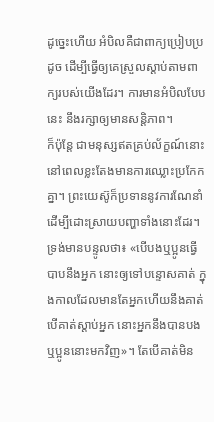ដូច្នេះហើយ អំបិលគឺជាពាក្យប្រៀបប្រដូច ដើម្បីធ្វើឲ្យគេស្រួលស្ដាប់តាមពាក្យរបស់យើងដែរ។ ការមានអំបិលបែបនេះ នឹងរក្សាឲ្យមានសន្ដិភាព។
ក៏ប៉ុន្តែ ជាមនុស្សឥតគ្រប់ល័ក្ខណ៍នោះ នៅពេលខ្លះតែងមានការឈ្លោះប្រកែកគ្នា។ ព្រះយេស៊ូក៏ប្រទាននូវការណែនាំដើម្បីដោះស្រាយបញ្ហាទាំងនោះដែរ។ ទ្រង់មានបន្ទូលថា៖ «បើបងឬប្អូនធ្វើបាបនឹងអ្នក នោះឲ្យទៅបន្ទោសគាត់ ក្នុងកាលដែលមានតែអ្នកហើយនឹងគាត់ បើគាត់ស្ដាប់អ្នក នោះអ្នកនឹងបានបងឬប្អូននោះមកវិញ»។ តែបើគាត់មិន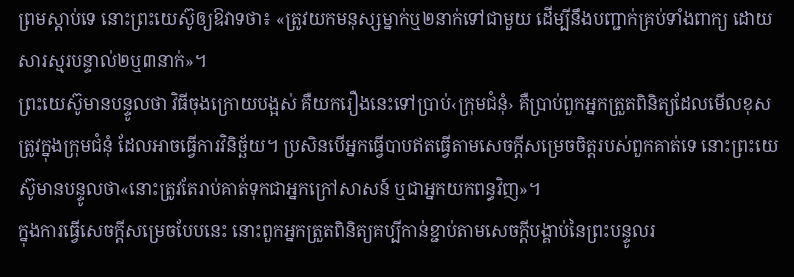ព្រមស្ដាប់ទេ នោះព្រះយេស៊ូឲ្យឱវាទថា៖ «ត្រូវយកមនុស្សម្នាក់ឬ២នាក់ទៅជាមួយ ដើម្បីនឹងបញ្ជាក់គ្រប់ទាំងពាក្យ ដោយសារស្មរបន្ទាល់២ឬ៣នាក់»។
ព្រះយេស៊ូមានបន្ទូលថា វិធីចុងក្រោយបង្អស់ គឺយករឿងនេះទៅប្រាប់‹ក្រុមជំនុំ› គឺប្រាប់ពួកអ្នកត្រួតពិនិត្យដែលមើលខុសត្រូវក្នុងក្រុមជំនុំ ដែលអាចធ្វើការវិនិច្ឆ័យ។ ប្រសិនបើអ្នកធ្វើបាបឥតធ្វើតាមសេចក្ដីសម្រេចចិត្តរបស់ពួកគាត់ទេ នោះព្រះយេស៊ូមានបន្ទូលថា«នោះត្រូវតែរាប់គាត់ទុកជាអ្នកក្រៅសាសន៍ ឬជាអ្នកយកពន្ធវិញ»។
ក្នុងការធ្វើសេចក្ដីសម្រេចបែបនេះ នោះពួកអ្នកត្រួតពិនិត្យគប្បីកាន់ខ្ជាប់តាមសេចក្ដីបង្គាប់នៃព្រះបន្ទូលរ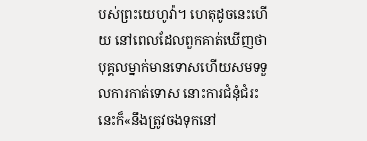បស់ព្រះយេហូវ៉ា។ ហេតុដូចនេះហើយ នៅពេលដែលពួកគាត់ឃើញថា បុគ្គលម្នាក់មានទោសហើយសមទទួលការកាត់ទោស នោះការជំនុំជំរះនេះក៏«នឹងត្រូវចងទុកនៅ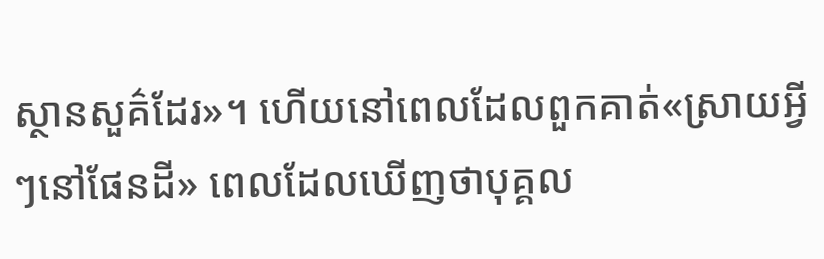ស្ថានសួគ៌ដែរ»។ ហើយនៅពេលដែលពួកគាត់«ស្រាយអ្វីៗនៅផែនដី» ពេលដែលឃើញថាបុគ្គល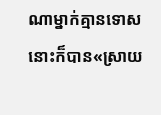ណាម្នាក់គ្មានទោស នោះក៏បាន«ស្រាយ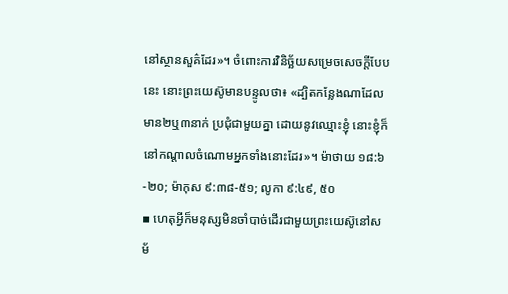នៅស្ថានសួគ៌ដែរ»។ ចំពោះការវិនិច្ឆ័យសម្រេចសេចក្ដីបែបនេះ នោះព្រះយេស៊ូមានបន្ទូលថា៖ «ដ្បិតកន្លែងណាដែលមាន២ឬ៣នាក់ ប្រជុំជាមួយគ្នា ដោយនូវឈ្មោះខ្ញុំ នោះខ្ញុំក៏នៅកណ្ដាលចំណោមអ្នកទាំងនោះដែរ»។ ម៉ាថាយ ១៨:៦-២០; ម៉ាកុស ៩:៣៨-៥១; លូកា ៩:៤៩, ៥០
▪ ហេតុអ្វីក៏មនុស្សមិនចាំបាច់ដើរជាមួយព្រះយេស៊ូនៅសម័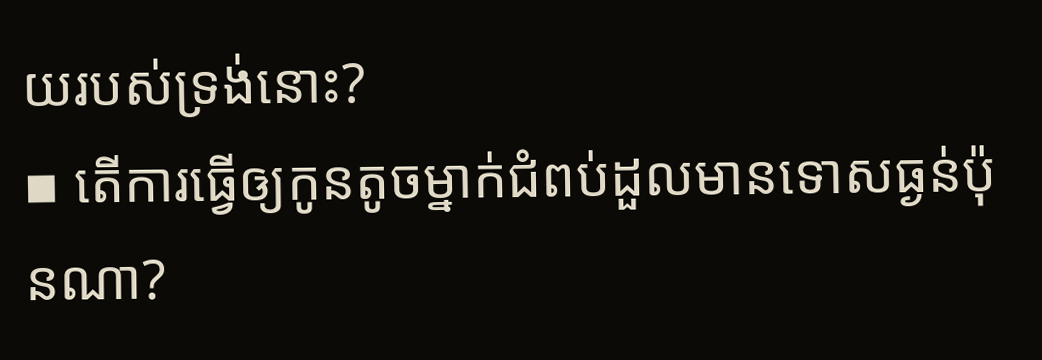យរបស់ទ្រង់នោះ?
▪ តើការធ្វើឲ្យកូនតូចម្នាក់ជំពប់ដួលមានទោសធ្ងន់ប៉ុនណា?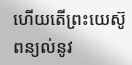ហើយតើព្រះយេស៊ូពន្យល់នូវ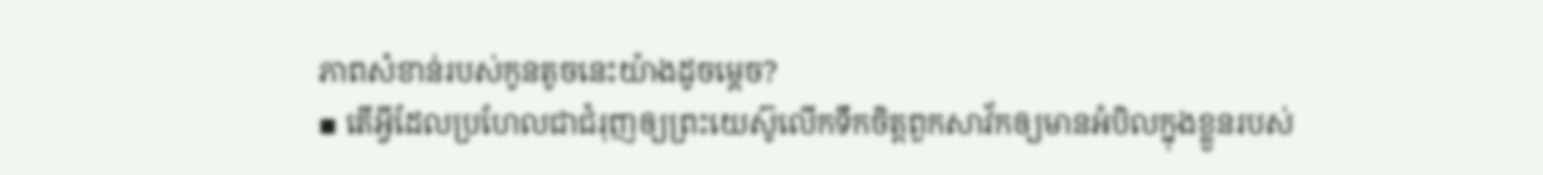ភាពសំខាន់របស់កូនតូចនេះយ៉ាងដូចម្ដេច?
▪ តើអ្វីដែលប្រហែលជាជំរុញឲ្យព្រះយេស៊ូលើកទឹកចិត្តពួកសាវ័កឲ្យមានអំបិលក្នុងខ្លួនរបស់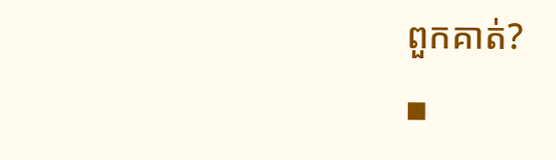ពួកគាត់?
▪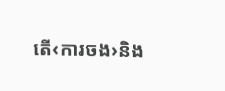តើ‹ការចង›និង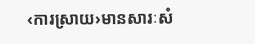‹ការស្រាយ›មានសារៈសំ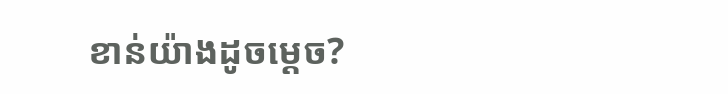ខាន់យ៉ាងដូចម្ដេច?